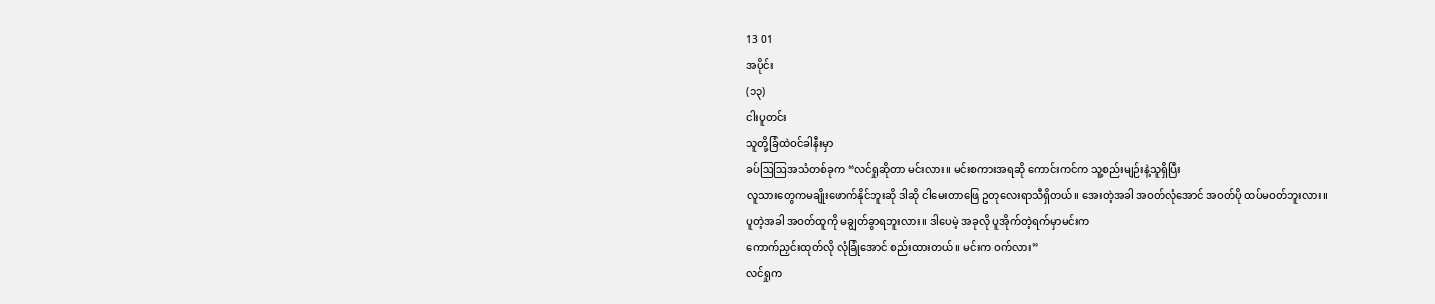13 01
အပိုင်း
(၁၃)
ငါးပူတင်း
သူတို့ခြံထဲဝင်ခါနီးမှာ
ခပ်ဩဩအသံတစ်ခုက “လင်ရှုဆိုတာ မင်းလား။ မင်းစကားအရဆို ကောင်းကင်က သူ့စည်းမျဉ်းနဲ့သူရှိပြီး
လူသားတွေကမချိုးဖောက်နိုင်ဘူးဆို ဒါဆို ငါမေးတာဖြေ ဥတုလေးရာသီရှိတယ်။ အေးတဲ့အခါ အဝတ်လုံအောင် အဝတ်ပို ထပ်မဝတ်ဘူးလား။
ပူတဲ့အခါ အဝတ်ထူကို မချွတ်ခွာရဘူးလား။ ဒါပေမဲ့ အခုလို ပူအိုက်တဲ့ရက်မှာမင်းက
ကောက်ညှင်းထုတ်လို လုံခြုံအောင် စည်းထားတယ်။ မင်းက ဝက်လား”
လင်ရှုက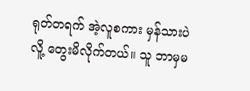ရုတ်တရက် အဲ့လူစကား မှန်သားပဲလိူ့ တွေးမိလိုက်တယ်။ သူ ဘာမှမ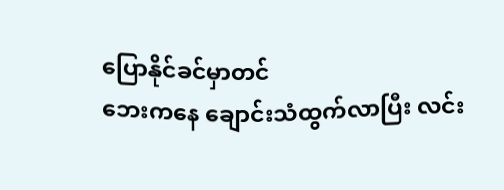ပြောနိုင်ခင်မှာတင်
ဘေးကနေ ချောင်းသံထွက်လာပြီး လင်း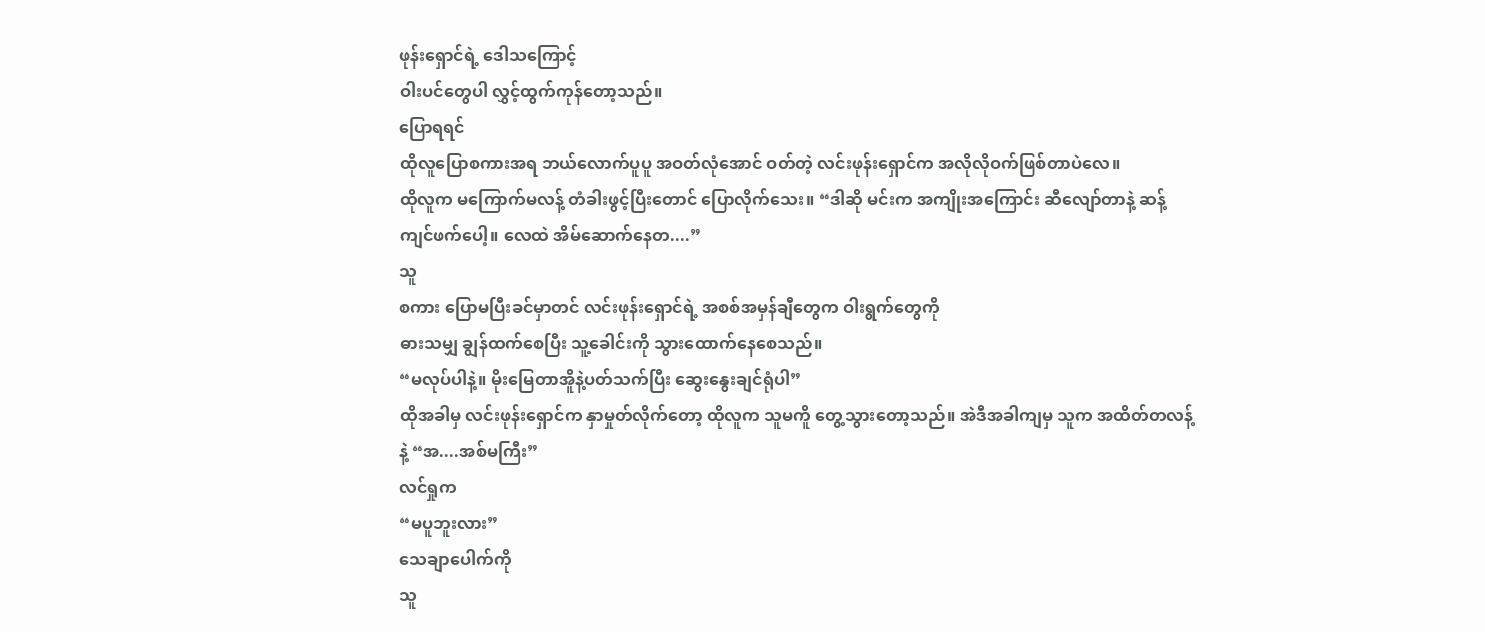ဖုန်းရှောင်ရဲ့ ဒေါသကြောင့်
ဝါးပင်တွေပါ လွှင့်ထွက်ကုန်တော့သည်။
ပြောရရင်
ထိုလူပြောစကားအရ ဘယ်လောက်ပူပူ အဝတ်လုံအောင် ဝတ်တဲ့ လင်းဖုန်းရှောင်က အလိုလိုဝက်ဖြစ်တာပဲလေ။
ထိုလူက မကြောက်မလန့် တံခါးဖွင့်ပြီးတောင် ပြောလိုက်သေး။ “ဒါဆို မင်းက အကျိုးအကြောင်း ဆီလျော်တာနဲ့ ဆန့်ကျင်ဖက်ပေါ့။ လေထဲ အိမ်ဆောက်နေတ....”
သူ
စကား ပြောမပြီးခင်မှာတင် လင်းဖုန်းရှောင်ရဲ့ အစစ်အမှန်ချီတွေက ဝါးရွက်တွေကို
ဓားသမျှ ချွန်ထက်စေပြီး သူ့ခေါင်းကို သွားထောက်နေစေသည်။
“မလုပ်ပါနဲ့။ မိုးမြေတာအိူနဲ့ပတ်သက်ပြီး ဆွေးနွေးချင်ရုံပါ”
ထိုအခါမှ လင်းဖုန်းရှောင်က နှာမှုတ်လိုက်တော့ ထိုလူက သူမကိူ တွေ့သွားတော့သည်။ အဲဒီအခါကျမှ သူက အထိတ်တလန့်နဲ့ “အ....အစ်မကြီး”
လင်ရှုက
“မပူဘူးလား”
သေချာပေါက်ကို
သူ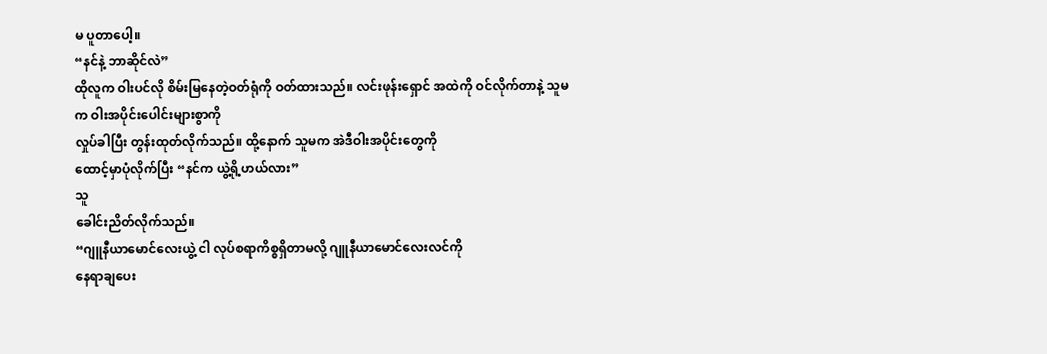မ ပူတာပေါ့။
“နင်နဲ့ ဘာဆိုင်လဲ”
ထိုလူက ဝါးပင်လို စိမ်းမြနေတဲ့ဝတ်ရုံကို ဝတ်ထားသည်။ လင်းဖုန်းရှောင် အထဲကို ဝင်လိုက်တာနဲ့ သူမက ဝါးအပိုင်းပေါင်းများစွာကို
လှုပ်ခါပြီး တွန်းထုတ်လိုက်သည်။ ထို့နောက် သူမက အဲဒီဝါးအပိုင်းတွေကို
ထောင့်မှာပုံလိုက်ပြီး “နင်က ယွဲ့ရို့ဟယ်လား”
သူ
ခေါင်းညိတ်လိုက်သည်။
“ဂျူနီယာမောင်လေးယွဲ့ ငါ လုပ်စရာကိစ္စရှိတာမလို့ ဂျူနီယာမောင်လေးလင်ကို
နေရာချပေး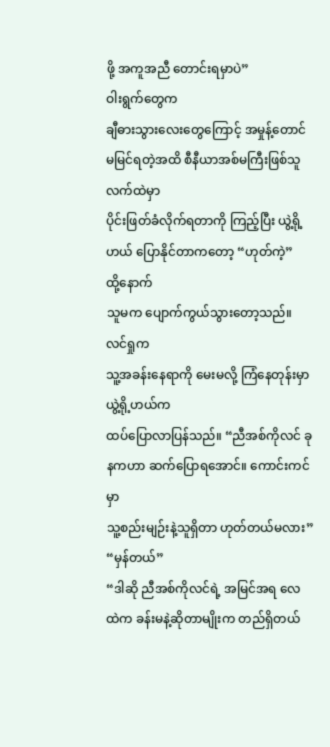ဖို့ အကူအညီ တောင်းရမှာပဲ”
ဝါးရွက်တွေက
ချီဓားသွားလေးတွေကြောင့် အမှုန့်တောင် မမြင်ရတဲ့အထိ စီနီယာအစ်မကြီးဖြစ်သူ လက်ထဲမှာ
ပိုင်းဖြတ်ခံလိုက်ရတာကို ကြည့်ပြီး ယွဲ့ရို့ဟယ် ပြောနိုင်တာကတော့ “ဟုတ်ကဲ့”
ထို့နောက်
သူမက ပျောက်ကွယ်သွားတော့သည်။ လင်ရှုက
သူ့အခန်းနေရာကို မေးမလို့ ကြံနေတုန်းမှာ ယွဲ့ရို့ဟယ်က
ထပ်ပြောလာပြန်သည်။ “ညီအစ်ကိုလင် ခုနကဟာ ဆက်ပြောရအောင်။ ကောင်းကင်မှာ
သူ့စည်းမျဉ်းနဲ့သူရှိတာ ဟုတ်တယ်မလား”
“မှန်တယ်”
“ဒါဆို ညီအစ်ကိုလင်ရဲ့ အမြင်အရ လေထဲက ခန်းမနဲ့ဆိုတာမျိုးက တည်ရှိတယ်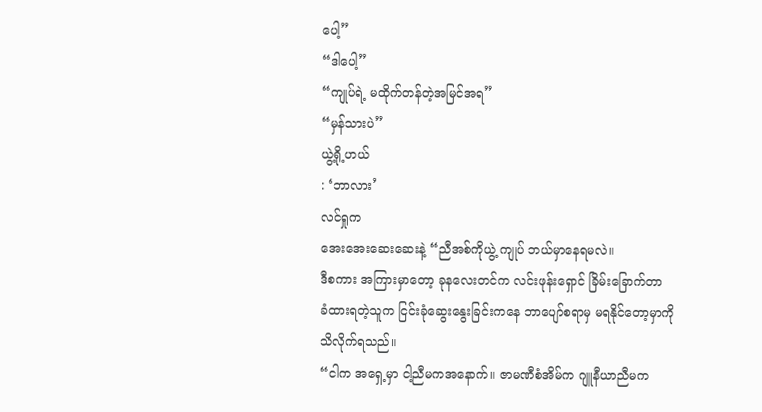ပေါ့”
“ဒါပေါ့”
“ကျုပ်ရဲ့ မထိုက်တန်တဲ့အမြင်အရ”
“မှန်သားပဲ”
ယွဲ့ရို့ဟယ်
: ‘ဘာလား’
လင်ရှုက
အေးအေးဆေးဆေးနဲ့ “ညီအစ်ကိုယွဲ့ ကျုပ် ဘယ်မှာနေရမလဲ။
ဒီစကား အကြားမှာတော့ ခုနလေးတင်က လင်းဖုန်းရှောင် ခြိမ်းခြောက်တာ
ခံထားရတဲ့သူက ငြင်းခုံဆွေးနွေးခြင်းကနေ ဘာပျော်စရာမှ မရနိုင်တော့မှာကို သိလိုက်ရသည်။
“ငါက အရှေ့မှာ ငါ့ညီမကအနောက်။ ဇာမဏီစံအိမ်က ဂျူနီယာညီမက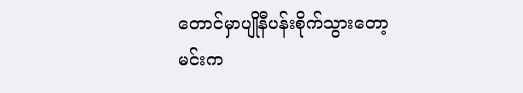တောင်မှာပျိုနီပန်းစိုက်သွားတော့ မင်းက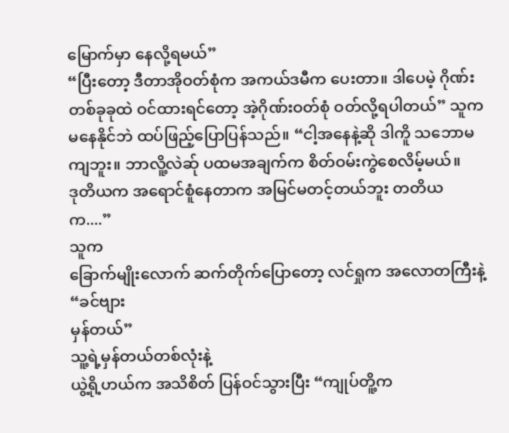မြောက်မှာ နေလို့ရမယ်”
“ပြီးတော့ ဒီတာအိုဝတ်စုံက အကယ်ဒမီက ပေးတာ။ ဒါပေမဲ့ ဂိုဏ်းတစ်ခုခုထဲ ဝင်ထားရင်တော့ အဲ့ဂိုဏ်းဝတ်စုံ ဝတ်လို့ရပါတယ်” သူက မနေနိုင်ဘဲ ထပ်ဖြည့်ပြောပြန်သည်။ “ငါ့အနေနဲ့ဆို ဒါကိူ သဘောမကျဘူး။ ဘာလိူ့လဲဆ်ု ပထမအချက်က စိတ်ဝမ်းကွဲစေလိမ့်မယ်။
ဒုတိယက အရောင်စူံနေတာက အမြင်မတင့်တယ်ဘူး တတိယက....”
သူက
ခြောက်မျိုးလောက် ဆက်တိုက်ပြောတော့ လင်ရှုက အလောတကြီးနဲ့ “ခင်ဗျား
မှန်တယ်”
သူ့ရဲ့မှန်တယ်တစ်လုံးနဲ့
ယွဲ့ရို့ဟယ်က အသိစိတ် ပြန်ဝင်သွားပြီး “ကျုပ်တိူ့က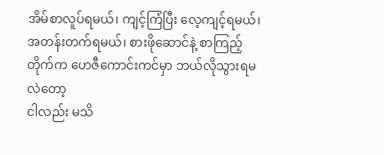အိမ်စာလူပ်ရမယ်၊ ကျင့်ကြံပြီး လေ့ကျင့်ရမယ်၊ အတန်းတက်ရမယ်၊ စားဖိုဆောင်နဲ့ စာကြည့်တိုက်က ဟေဇီကောင်းကင်မှာ ဘယ်လိုသွားရမလဲတော့
ငါလည်း မသိ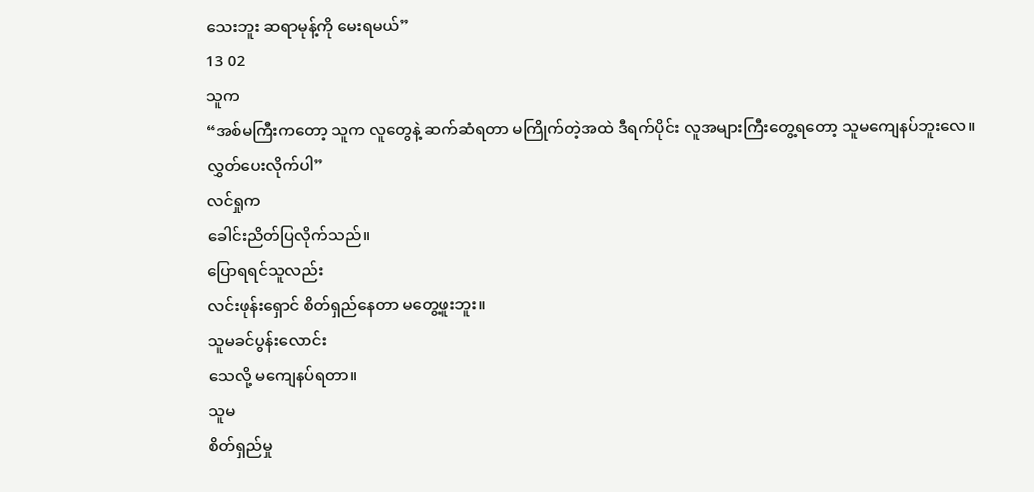သေးဘူး ဆရာမုန့်ကို မေးရမယ်”
13 02
သူက
“အစ်မကြီးကတော့ သူက လူတွေနဲ့ ဆက်ဆံရတာ မကြိုက်တဲ့အထဲ ဒီရက်ပိုင်း လူအများကြီးတွေ့ရတော့ သူမကျေနပ်ဘူးလေ။ လွှတ်ပေးလိုက်ပါ”
လင်ရှုက
ခေါင်းညိတ်ပြလိုက်သည်။
ပြောရရင်သူလည်း
လင်းဖုန်းရှောင် စိတ်ရှည်နေတာ မတွေ့ဖူးဘူး။
သူမခင်ပွန်းလောင်း
သေလို့ မကျေနပ်ရတာ။
သူမ
စိတ်ရှည်မှု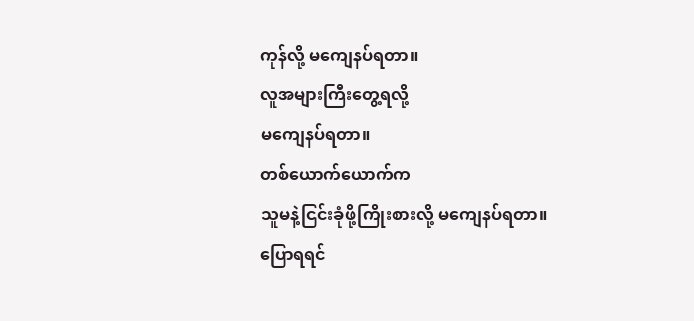ကုန်လို့ မကျေနပ်ရတာ။
လူအများကြီးတွေ့ရလို့
မကျေနပ်ရတာ။
တစ်ယောက်ယောက်က
သူမနဲ့ငြင်းခုံဖို့ကြိုးစားလို့ မကျေနပ်ရတာ။
ပြောရရင်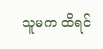သူမက ထိရင်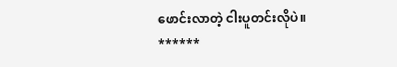ဖောင်းလာတဲ့ ငါးပူတင်းလိုပဲ။
******